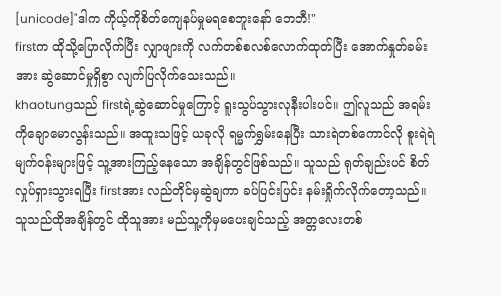[unicode]"ဒါက ကိုယ့်ကိုစိတ်ကျေနပ်မှုမရစေဘူးနော် ဘေဘီ!"
firstက ထိုသို့ပြောလိုက်ပြီး လျှာဖျားကို လက်တစ်စလစ်လောက်ထုတ်ပြီး အောက်နှုတ်ခမ်းအား ဆွဲဆောင်မှုရှိစွာ လျက်ပြလိုက်သေးသည်။
khaotungသည် firstရဲ့ဆွဲဆောင်မှုကြောင့် ရူးသွပ်သွားလုနီးပါးပင်။ ဤလူသည် အရမ်းကိုချောမောလွန်းသည်။ အထူးသဖြင့် ယခုလို ရမ္မက်ရွှမ်းနေပြီး သားရဲတစ်ကောင်လို စူးရဲရဲမျက်ဝန်းများဖြင့် သူ့အားကြည့်နေသော အချိန်တွင်ဖြစ်သည်။ သူသည် ရုတ်ချည်းပင် စိတ်လှုပ်ရှားသွားရပြီး firstအား လည်တိုင်မှဆွဲချကာ ခပ်ပြင်းပြင်း နမ်းရှိုက်လိုက်တော့သည်။
သူသည်ထိုအချိန်တွင် ထိုသူအား မည်သူ့ကိုမှမပေးချင်သည့် အတ္တလေးတစ်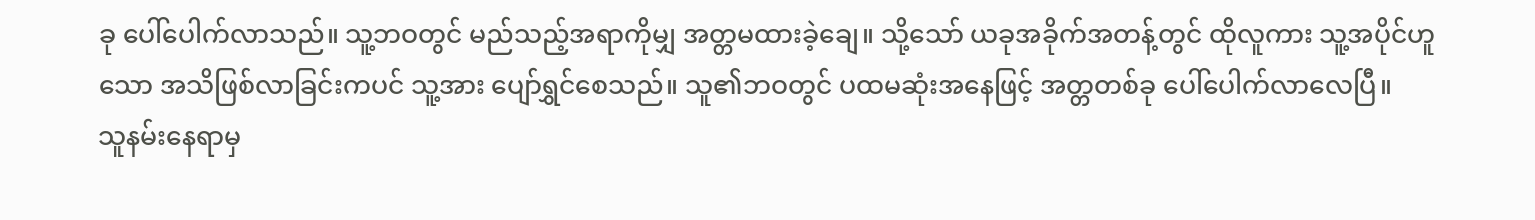ခု ပေါ်ပေါက်လာသည်။ သူ့ဘဝတွင် မည်သည့်အရာကိုမျှ အတ္တမထားခဲ့ချေ။ သို့သော် ယခုအခိုက်အတန့်တွင် ထိုလူကား သူ့အပိုင်ဟူသော အသိဖြစ်လာခြင်းကပင် သူ့အား ပျော်ရွှင်စေသည်။ သူ၏ဘဝတွင် ပထမဆုံးအနေဖြင့် အတ္တတစ်ခု ပေါ်ပေါက်လာလေပြီ။
သူနမ်းနေရာမှ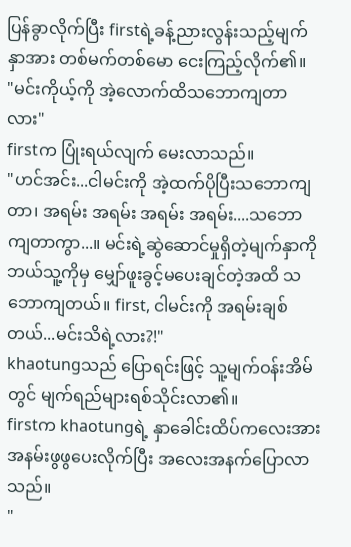ပြန်ခွာလိုက်ပြီး firstရဲ့ခန့်ညားလွန်းသည့်မျက်နှာအား တစ်မက်တစ်မော ငေးကြည့်လိုက်၏။
"မင်းကိုယ့်ကို အဲ့လောက်ထိသဘောကျတာလား"
firstက ပြုံးရယ်လျက် မေးလာသည်။
"ဟင်အင်း...ငါမင်းကို အဲ့ထက်ပိုပြီးသဘောကျတာ၊ အရမ်း အရမ်း အရမ်း အရမ်း....သဘောကျတာကွာ...။ မင်းရဲ့ဆွဲဆောင်မှုရှိတဲ့မျက်နှာကို ဘယ်သူ့ကိုမှ မျှော်ဖူးခွင့်မပေးချင်တဲ့အထိ သဘောကျတယ်။ first, ငါမင်းကို အရမ်းချစ်တယ်...မင်းသိရဲ့လား?!"
khaotungသည် ပြောရင်းဖြင့် သူ့မျက်ဝန်းအိမ်တွင် မျက်ရည်များရစ်သိုင်းလာ၏။
firstက khaotungရဲ့ နှာခေါင်းထိပ်ကလေးအား အနမ်းဖွဖွပေးလိုက်ပြီး အလေးအနက်ပြောလာသည်။
"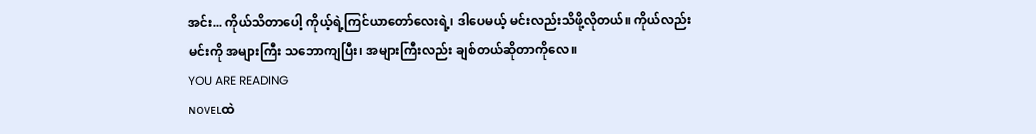အင်း... ကိုယ်သိတာပေါ့ ကိုယ့်ရဲ့ကြင်ယာတော်လေးရဲ့၊ ဒါပေမယ့် မင်းလည်းသိဖို့လိုတယ်။ ကိုယ်လည်းမင်းကို အများကြီး သဘောကျပြီး၊ အများကြီးလည်း ချစ်တယ်ဆိုတာကိုလေ။
YOU ARE READING
ɴᴏᴠᴇʟထဲ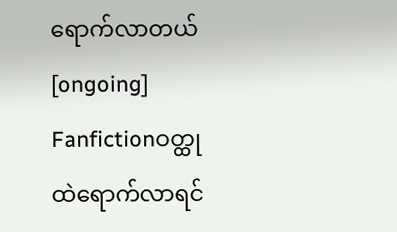ရောက်လာတယ် [ongoing]
Fanfictionဝတ္ထုထဲရောက်လာရင်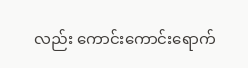လည်း ကောင်းကောင်းရောက်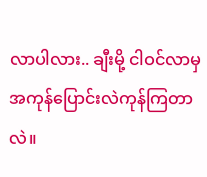လာပါလား.. ချီးမို့ ငါဝင်လာမှ အကုန်ပြောင်းလဲကုန်ကြတာလဲ။